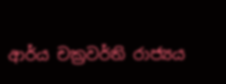ආර්ය චක්‍රවර්ති රාජ්‍යය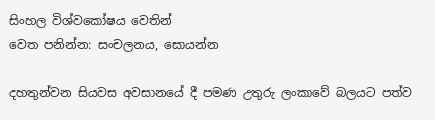සිංහල විශ්වකෝෂය වෙතින්
වෙත පනින්න: සංචලනය, සොයන්න

දහතුන්වන සියවස අවසානයේ දී පමණ උතුරු ලංකාවේ බලයට පත්ව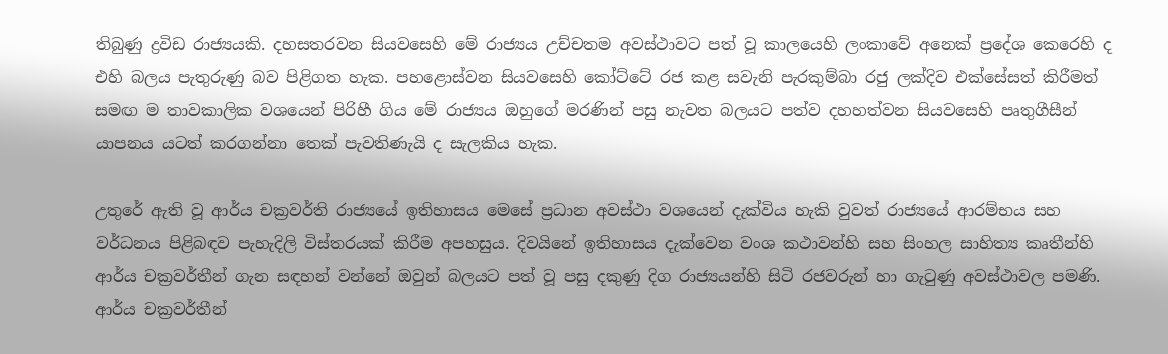තිබුණු ද්‍රවිඩ රාජ්‍යයකි. දහසතරවන සියවසෙහි මේ රාජ්‍යය උච්චතම අවස්ථාවට පත් වූ කාලයෙහි ලංකාවේ අනෙක් ප්‍රදේශ කෙරෙහි ද එහි බලය පැතුරුණු බව පිළිගත හැක. පහළොස්වන සියවසෙහි කෝට්ටේ රජ කළ සවැනි පැරකුම්බා රජු ලක්දිව එක්සේසත් කිරීමත් සමඟ ම තාවකාලික වශයෙන් පිරිහී ගිය මේ රාජ්‍යය ඔහුගේ මරණින් පසු නැවත බලයට පත්ව දහහත්වන සියවසෙහි පෘතුගීසීන් යාපනය යටත් කරගන්නා තෙක් පැවතිණැයි ද සැලකිය හැක.

උතුරේ ඇති වූ ආර්ය චක්‍රවර්ති රාජ්‍යයේ ඉතිහාසය මෙසේ ප්‍රධාන අවස්ථා වශයෙන් දැක්විය හැකි වුවත් රාජ්‍යයේ ආරම්භය සහ වර්ධනය පිළිබඳව පැහැදිලි විස්තරයක් කිරීම අපහසුය. දිවයිනේ ඉතිහාසය දැක්වෙන වංශ කථාවන්හි සහ සිංහල සාහිත්‍ය කෘතීන්හි ආර්ය චක්‍රවර්තීන් ගැන සඳහන් වන්නේ ඔවුන් බලයට පත් වූ පසු දකුණු දිග රාජ්‍යයන්හි සිටි රජවරුන් හා ගැටුණු අවස්ථාවල පමණි. ආර්ය චක්‍රවර්තීන්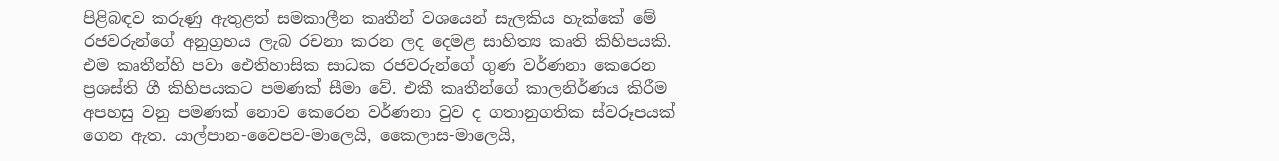පිළිබඳව කරුණු ඇතුළත් සමකාලීන කෘතීන් වශයෙන් සැලකිය හැක්කේ මේ රජවරුන්ගේ අනුග්‍රහය ලැබ රචනා කරන ලද දෙමළ සාහිත්‍ය කෘති කිහිපයකි. එම කෘතීන්හි පවා ඓතිහාසික සාධක රජවරුන්ගේ ගුණ වර්ණනා කෙරෙන ප්‍රශස්ති ගී කිහිපයකට පමණක් සීමා වේ. එකී කෘතීන්ගේ කාලනිර්ණය කිරීම අපහසු වනු පමණක් නොව කෙරෙන වර්ණනා වුව ද ගතානුගතික ස්වරූපයක් ගෙන ඇත. යාල්පාන-වෛපව-මාලෙයි, කෛලාස-මාලෙයි,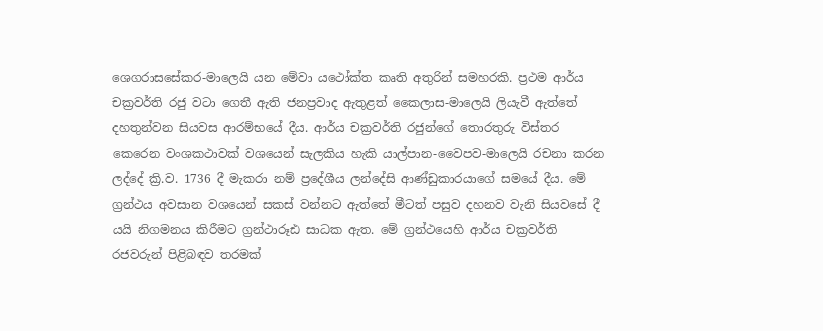ශෙගරාසසේකර-මාලෙයි යන මේවා යථෝක්ත කෘති අතුරින් සමහරකි. ප්‍රථම ආර්ය චක්‍රවර්ති රජු වටා ගෙතී ඇති ජනප්‍රවාද ඇතුළත් කෛලාස-මාලෙයි ලියැවී ඇත්තේ දහතුන්වන සියවස ආරම්භයේ දීය. ආර්ය චක්‍රවර්ති රජුන්ගේ තොරතුරු විස්තර කෙරෙන වංශකථාවක් වශයෙන් සැලකිය හැකි යාල්පාන-වෛපව-මාලෙයි රචනා කරන ලද්දේ ක්‍රි.ව. 1736 දී මැකරා නම් ප්‍රදේශීය ලන්දේසි ආණ්ඩුකාරයාගේ සමයේ දීය. මේ ග්‍රන්ථය අවසාන වශයෙන් සකස් වන්නට ඇත්තේ මීටත් පසුව දහනව වැනි සියවසේ දී යයි නිගමනය කිරීමට ග්‍රන්ථාරූඪ සාධක ඇත. මේ ග්‍රන්ථයෙහි ආර්ය චක්‍රවර්ති රජවරුන් පිළිබඳව තරමක්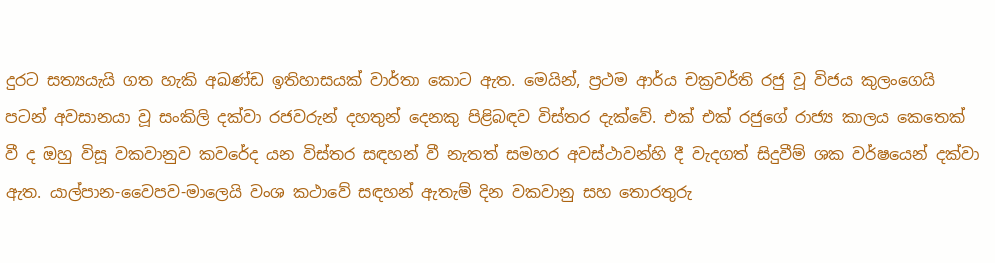දුරට සත්‍යයැයි ගත හැකි අඛණ්ඩ ඉතිහාසයක් වාර්තා කොට ඇත. මෙයින්, ප්‍රථම ආර්ය චක්‍රවර්ති රජු වූ විජය කුලංගෙයි පටන් අවසානයා වූ සංකිලි දක්වා රජවරුන් දහතුන් දෙනකු පිළිබඳව විස්තර දැක්වේ. එක් එක් රජුගේ රාජ්‍ය කාලය කෙතෙක් වී ද ඔහු විසූ වකවානුව කවරේද යන විස්තර සඳහන් වී නැතත් සමහර අවස්ථාවන්හි දී වැදගත් සිදුවීම් ශක වර්ෂයෙන් දක්වා ඇත. යාල්පාන-වෛපව-මාලෙයි වංශ කථාවේ සඳහන් ඇතැම් දින වකවානු සහ තොරතුරු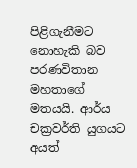පිළිගැනීමට නොහැකි බව පරණවිතාන මහතාගේ මතයයි. ආර්ය චක්‍රවර්ති යුගයට අයත්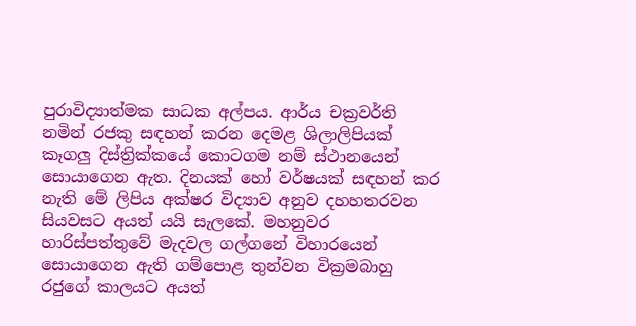පුරාවිද්‍යාත්මක සාධක අල්පය. ආර්ය චක්‍රවර්ති නමින් රජකු සඳහන් කරන දෙමළ ශිලාලිපියක් කෑගලු දිස්ත්‍රික්කයේ කොටගම නම් ස්ථානයෙන් සොයාගෙන ඇත. දිනයක් හෝ වර්ෂයක් සඳහන් කර නැති මේ ලිපිය අක්ෂර විද්‍යාව අනුව දහහතරවන සියවසට අයත් යයි සැලකේ. මහනුවර හාරිස්පත්තුවේ මැදවල ගල්ගනේ විහාරයෙන් සොයාගෙන ඇති ගම්පොළ තුන්වන වික්‍රමබාහු රජුගේ කාලයට අයත්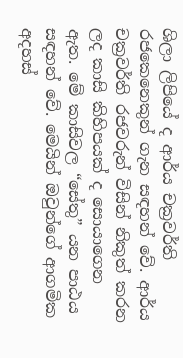ශිලා ලිපියේ ද ආර්ය චක්‍රවර්ති රජකෙනෙකුන් ගැන සඳහන් වේ. ආර්ය චක්‍රවර්ති රජවරුන් විසින් නිකුත් කරන ලද කාසි කිහිපයක් ද සොයාගෙන ඇත. මේ කාසිවල “සේතු” යන පාඨය සඳහන් වේ. මෙයින් ඔවුන්ගේ ආගමික අදහස්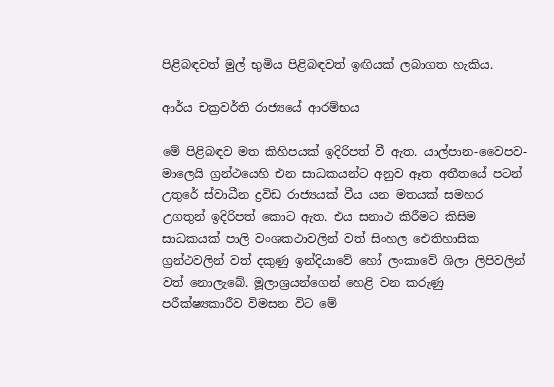පිළිබඳවත් මුල් භුමිය පිළිබඳවත් ඉඟියක් ලබාගත හැකිය.

ආර්ය චක්‍රවර්ති රාජ්‍යයේ ආරම්භය

මේ පිළිබඳව මත කිහිපයක් ඉදිරිපත් වී ඇත. යාල්පාන-වෛපව-මාලෙයි ග්‍රන්ථයෙහි එන සාධකයන්ට අනුව ඈත අතීතයේ පටන් උතුරේ ස්වාධීන ද්‍රවිඩ රාජ්‍යයක් වීය යන මතයක් සමහර උගතුන් ඉදිරිපත් කොට ඇත. එය සනාථ කිරීමට කිසිම සාධකයක් පාලි වංශකථාවලින් වත් සිංහල ඓතිහාසික ග්‍රන්ථවලින් වත් දකුණු ඉන්දියාවේ හෝ ලංකාවේ ශිලා ලිපිවලින් වත් නොලැබේ. මූලාශ්‍රයන්ගෙන් හෙළි වන කරුණු පරීක්ෂ්‍යකාරීව විමසන විට මේ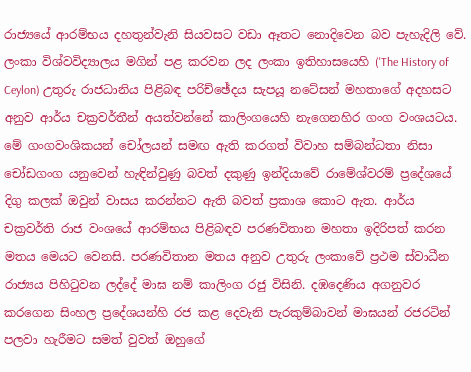රාජ්‍යයේ ආරම්භය දහතුන්වැනි සියවසට වඩා ඈතට නොදිවෙන බව පැහැදිලි වේ. ලංකා විශ්වවිද්‍යාලය මගින් පළ කරවන ලද ලංකා ඉතිහාසයෙහි ('The History of Ceylon) උතුරු රාජධානිය පිළිබඳ පරිච්ඡේදය සැපයූ නටේසන් මහතාගේ අදහසට අනුව ආර්ය චක්‍රවර්තීන් අයත්වන්නේ කාලිංගයෙහි නැගෙනහිර ගංග වංශයටය. මේ ගංගවංශිකයන් චෝලයන් සමඟ ඇති කරගත් විවාහ සම්බන්ධතා නිසා චෝඩගංග යනුවෙන් හැඳින්වුණු බවත් දකුණු ඉන්දියාවේ රාමේශ්වරම් ප්‍රදේශයේ දිගු කලක් ඔවුන් වාසය කරන්නට ඇති බවත් ප්‍රකාශ කොට ඇත. ආර්ය චක්‍රවර්ති රාජ වංශයේ ආරම්භය පිළිබඳව පරණවිතාන මහතා ඉදිරිපත් කරන මතය මෙයට වෙනසි. පරණවිතාන මතය අනුව උතුරු ලංකාවේ ප්‍රථම ස්වාධීන රාජ්‍යය පිහිටුවන ලද්දේ මාඝ නම් කාලිංග රජු විසිනි. දඹදෙණිය අගනුවර කරගෙන සිංහල ප්‍රදේශයන්හි රජ කළ දෙවැනි පැරකුම්බාවන් මාඝයන් රජරටින් පලවා හැරීමට සමත් වුවත් ඔහුගේ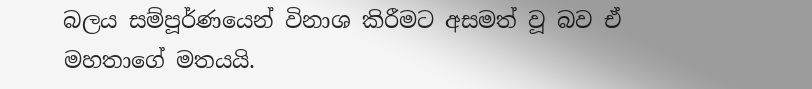බලය සම්පූර්ණයෙන් විනාශ කිරීමට අසමත් වූ බව ඒ මහතාගේ මතයයි.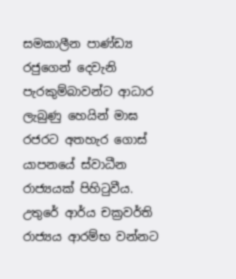සමකාලීන පාණ්ඩ්‍ය රජුගෙන් දෙවැනි පැරකුම්බාවන්ට ආධාර ලැබුණු හෙයින් මාඝ රජරට අතහැර ගොස් යාපනයේ ස්වාධීන රාජ්‍යයක් පිහිටුවීය. උතුරේ ආර්ය චක්‍රවර්ති රාජ්‍යය ආරම්භ වන්නට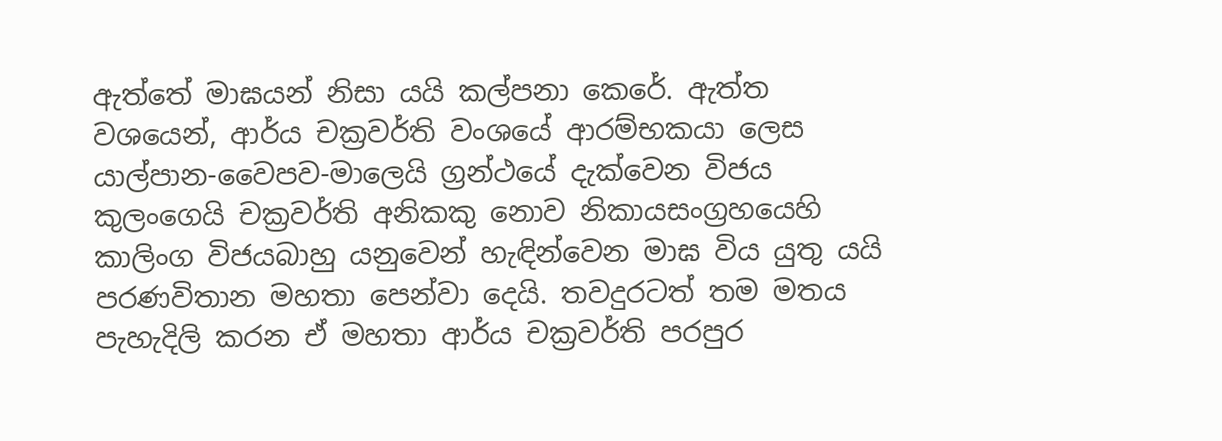ඇත්තේ මාඝයන් නිසා යයි කල්පනා කෙරේ. ඇත්ත වශයෙන්, ආර්ය චක්‍රවර්ති වංශයේ ආරම්භකයා ලෙස යාල්පාන-වෛපව-මාලෙයි ග්‍රන්ථයේ දැක්වෙන විජය කුලංගෙයි චක්‍රවර්ති අනිකකු නොව නිකායසංග්‍රහයෙහි කාලිංග විජයබාහු යනුවෙන් හැඳින්වෙන මාඝ විය යුතු යයි පරණවිතාන මහතා පෙන්වා දෙයි. තවදුරටත් තම මතය පැහැදිලි කරන ඒ මහතා ආර්ය චක්‍රවර්ති පරපුර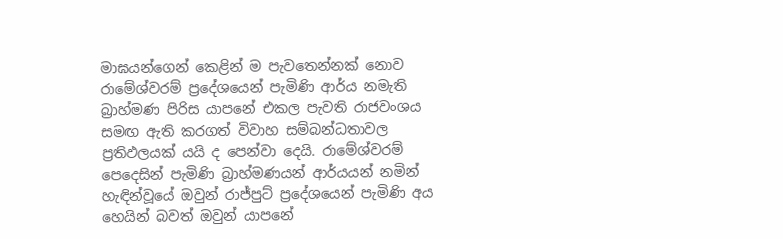මාඝයන්ගෙන් කෙළින් ම පැවතෙන්නක් නොව රාමේශ්වරම් ප්‍රදේශයෙන් පැමිණි ආර්ය නමැති බ්‍රාහ්මණ පිරිස යාපනේ එකල පැවති රාජවංශය සමඟ ඇති කරගත් විවාහ සම්බන්ධතාවල ප්‍රතිඵලයක් යයි ද පෙන්වා දෙයි. රාමේශ්වරම් පෙදෙසින් පැමිණි බ්‍රාහ්මණයන් ආර්යයන් නමින් හැඳින්වූයේ ඔවුන් රාජ්පුට් ප්‍රදේශයෙන් පැමිණි අය හෙයින් බවත් ඔවුන් යාපනේ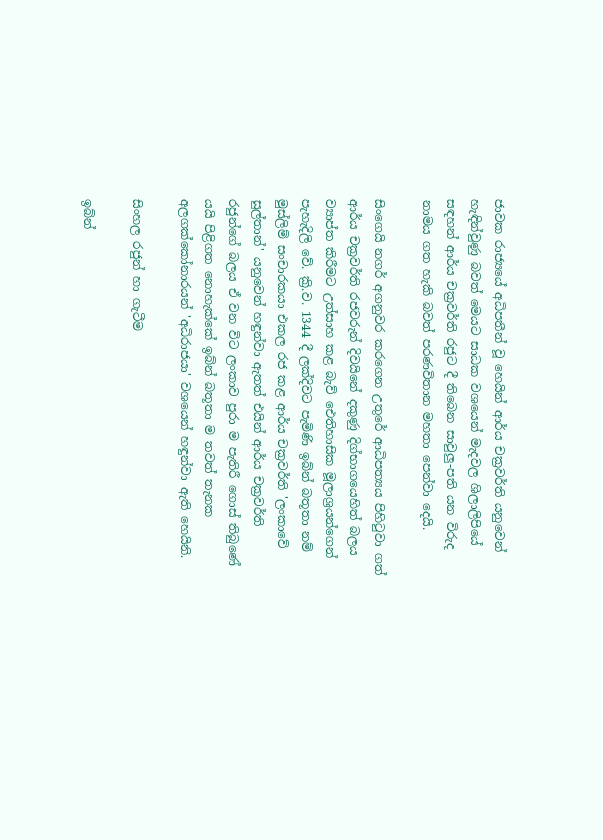ජාවක රාජ්‍යයේ අධිපතීන් වූ හෙයින් ආර්ය චක්‍රවර්ති යනුවෙන් හැඳින්වුණු බවත් මෙයට සාධක වශයෙන් මැදවල ශිලාලිපියේ සඳහන් ආර්ය චක්‍රවර්ති රජුට දී තිබෙන සාවුලු-පති යන විරුද නාමය ගත හැකි බවත් පරණවිතාන මහතා පෙන්වා දෙයි.

සිංගෙයි නගර් අගනුවර කරගෙන උතුරේ ආධිපත්‍යය පිහිටුවා ගත් ආර්ය චක්‍රවර්ති රජවරුන් දිවයිනේ දකුණු දිග්භාගයෙහිත් බලය ව්‍යාප්ත කිරීමට උත්සාහ කළ බැව් ඓතිහාසික මූලාශ්‍රයන්ගෙන් පැහැදිලි වේ. ක්‍රි.ව. 1344 දී ලක්දිවට පැමිණි ඉබ්න් බතූතා නම් මුස්ලිම් සංචාරකයා එකල රජ කළ ආර්ය චක්‍රවර්ති 'ලංකාවේ සුල්තාන්' යනුවෙන් හඳුන්වා ඇතත් එයින් ආර්ය චක්‍රවර්ති රජුන්ගේ බලය ඒ වන විට ලංකාව පුරා ම පැතිරී ගොස් තිබුණේ යයි පිළිගත නොහැක්කේ ඉබ්න් බතූතා ම තවත් තැනක අලගක්කෝනාරයන් 'අධිරාජයා' වශයෙන් හඳුන්වා ඇති හෙයිනි.

සිංහල රජුන් හා ගැටීම

ඉබ්න්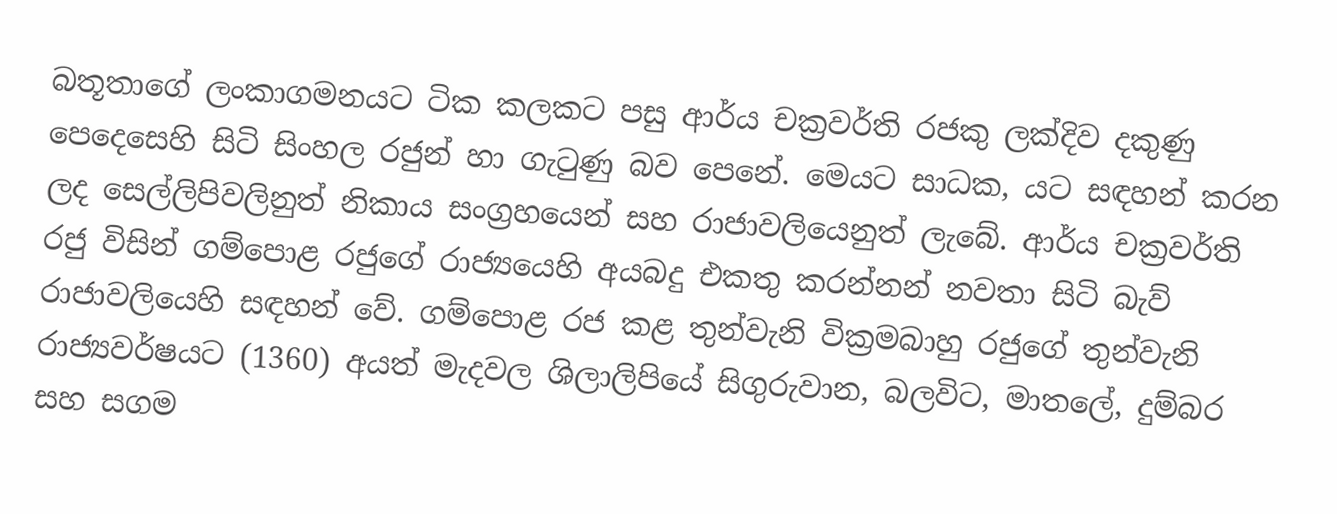බතූතාගේ ලංකාගමනයට ටික කලකට පසු ආර්ය චක්‍රවර්ති රජකු ලක්දිව දකුණු පෙදෙසෙහි සිටි සිංහල රජුන් හා ගැටුණු බව පෙනේ. මෙයට සාධක, යට සඳහන් කරන ලද සෙල්ලිපිවලිනුත් නිකාය සංග්‍රහයෙන් සහ රාජාවලියෙනුත් ලැබේ. ආර්ය චක්‍රවර්ති රජු විසින් ගම්පොළ රජුගේ රාජ්‍යයෙහි අයබදු එකතු කරන්නන් නවතා සිටි බැව් රාජාවලියෙහි සඳහන් වේ. ගම්පොළ රජ කළ තුන්වැනි වික්‍රමබාහු රජුගේ තුන්වැනි රාජ්‍යවර්ෂයට (1360) අයත් මැදවල ශිලාලිපියේ සිගුරුවාන, බලවිට, මාතලේ, දුම්බර සහ සගම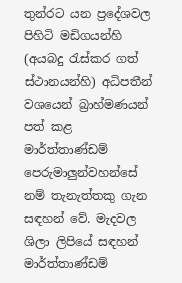තුන්රට යන ප්‍රදේශවල පිහිටි මඩිගයන්හි (අයබදු රැස්කර ගත් ස්ථානයන්හි) අධිපතීන් වශයෙන් බ්‍රාහ්මණයන් පත් කළ මාර්ත්තාණ්ඩම් පෙරුමාලුන්වහන්සේ නම් තැනැත්තකු ගැන සඳහන් වේ. මැදවල ශිලා ලිපියේ සඳහන් මාර්ත්තාණ්ඩම්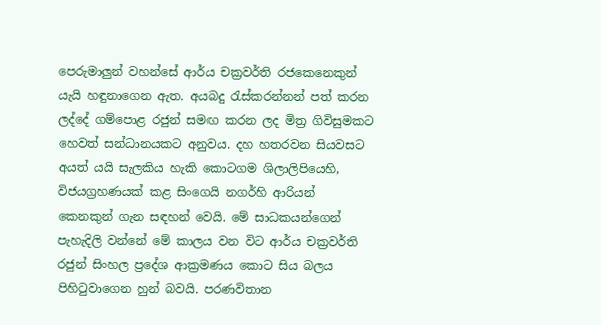පෙරුමාලුන් වහන්සේ ආර්ය චක්‍රවර්ති රජකෙනෙකුන් යැයි හඳුනාගෙන ඇත. අයබදු රැස්කරන්නන් පත් කරන ලද්දේ ගම්පොළ රජුන් සමඟ කරන ලද මිත්‍ර ගිවිසුමකට හෙවත් සන්ධානයකට අනුවය. දහ හතරවන සියවසට අයත් යයි සැලකිය හැකි කොටගම ශිලාලිපියෙහි, විජයග්‍රහණයක් කළ සිංගෙයි නගර්හි ආරියන් කෙනකුන් ගැන සඳහන් වෙයි. මේ සාධකයන්ගෙන් පැහැදිලි වන්නේ මේ කාලය වන විට ආර්ය චක්‍රවර්ති රජුන් සිංහල ප්‍රදේශ ආක්‍රමණය කොට සිය බලය පිහිටුවාගෙන හුන් බවයි. පරණවිතාන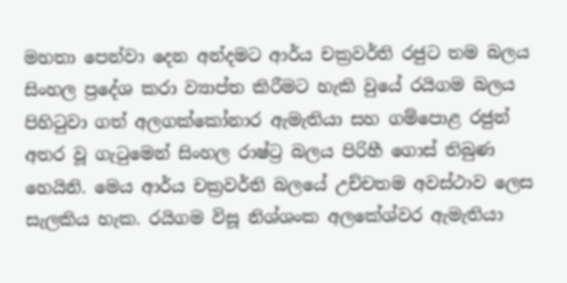මහතා පෙන්වා දෙන අන්දමට ආර්ය චක්‍රවර්ති රජුට තම බලය සිංහල ප්‍රදේශ කරා ව්‍යාප්ත කිරීමට හැකි වුයේ රයිගම බලය පිහිටුවා ගත් අලගක්කෝනාර ඇමැතියා සහ ගම්පොළ රජුන් අතර වූ ගැටුමෙන් සිංහල රාෂ්ට්‍ර බලය පිරිහී ගොස් තිබුණ හෙයිනි. මෙය ආර්ය චක්‍රවර්ති බලයේ උච්චතම අවස්ථාව ලෙස සැලකිය හැක. රයිගම විසූ නිශ්ශංක අලකේශ්වර ඇමැතියා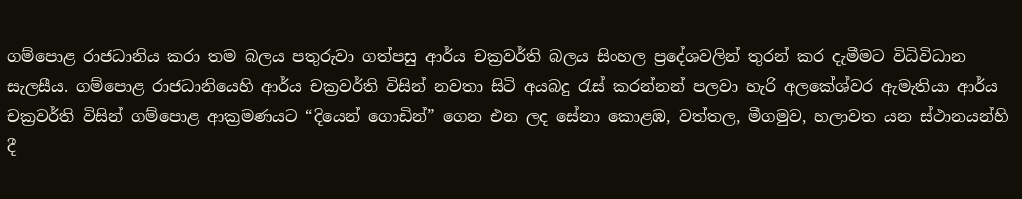ගම්පොළ රාජධානිය කරා තම බලය පතුරුවා ගත්පසු ආර්ය චක්‍රවර්ති බලය සිංහල ප්‍රදේශවලින් තුරන් කර දැමීමට විධිවිධාන සැලසීය. ගම්පොළ රාජධානියෙහි ආර්ය චක්‍රවර්ති විසින් නවතා සිටි අයබදු රැස් කරන්නන් පලවා හැරි අලකේශ්වර ඇමැතියා ආර්ය චක්‍රවර්ති විසින් ගම්පොළ ආක්‍රමණයට “දියෙන් ගොඩින්” ගෙන එන ලද සේනා කොළඹ, වත්තල, මීගමුව, හලාවත යන ස්ථානයන්හි දී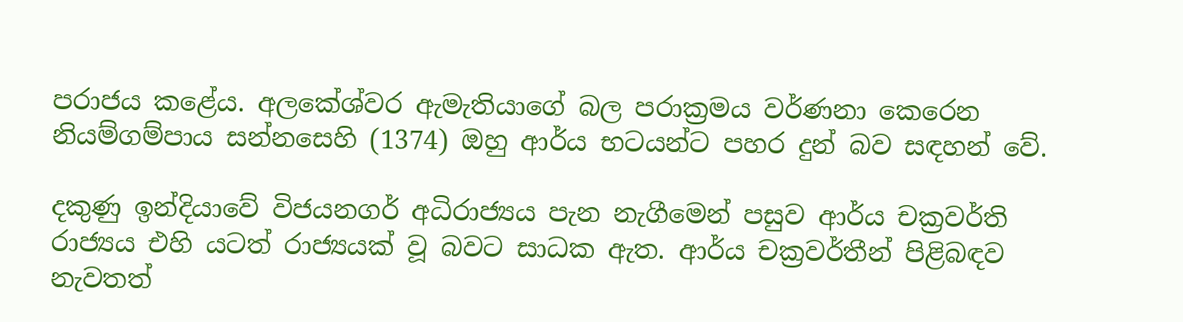පරාජය කළේය. අලකේශ්වර ඇමැතියාගේ බල පරාක්‍රමය වර්ණනා කෙරෙන නියම්ගම්පාය සන්නසෙහි (1374) ඔහු ආර්ය භටයන්ට පහර දුන් බව සඳහන් වේ.

දකුණු ඉන්දියාවේ විජයනගර් අධිරාජ්‍යය පැන නැගීමෙන් පසුව ආර්ය චක්‍රවර්ති රාජ්‍යය එහි යටත් රාජ්‍යයක් වූ බවට සාධක ඇත. ආර්ය චක්‍රවර්තීන් පිළිබඳව නැවතත්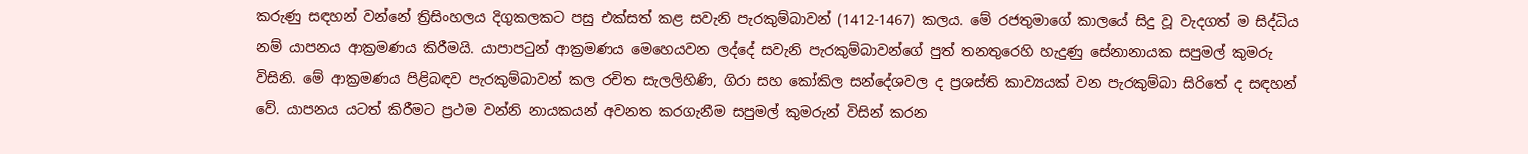කරුණු සඳහන් වන්නේ ත්‍රිසිංහලය දිගුකලකට පසු එක්සත් කළ සවැනි පැරකුම්බාවන් (1412-1467) කලය. මේ රජතුමාගේ කාලයේ සිදු වූ වැදගත් ම සිද්ධිය නම් යාපනය ආක්‍රමණය කිරීමයි. යාපාපටුන් ආක්‍රමණය මෙහෙයවන ලද්දේ සවැනි පැරකුම්බාවන්ගේ පුත් තනතුරෙහි හැදුණු සේනානායක සපුමල් කුමරු විසිනි. මේ ආක්‍රමණය පිළිබඳව පැරකුම්බාවන් කල රචිත සැලලිහිණි, ගිරා සහ කෝකිල සන්දේශවල ද ප්‍රශස්ති කාව්‍යයක් වන පැරකුම්බා සිරිතේ ද සඳහන් වේ. යාපනය යටත් කිරීමට ප්‍රථම වන්නි නායකයන් අවනත කරගැනීම සපුමල් කුමරුන් විසින් කරන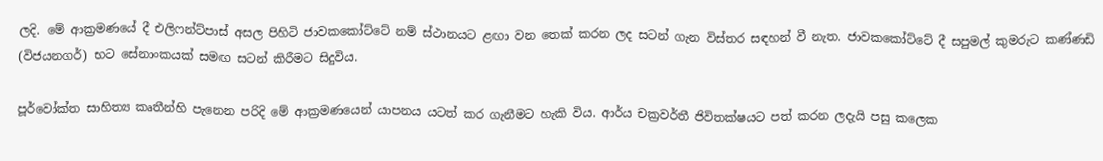ලදි. මේ ආක්‍රමණයේ දී එලිෆන්ට්පාස් අසල පිහිටි ජාවකකෝට්ටේ නම් ස්ථානයට ළඟා වන තෙක් කරන ලද සටන් ගැන විස්තර සඳහන් වී නැත. ජාවකකෝට්ටේ දී සපුමල් කුමරුට කණ්ණඩි (විජයනගර්) භට සේනාංකයක් සමඟ සටන් කිරීමට සිදුවිය.

පූර්වෝක්ත සාහිත්‍ය කෘතීන්හි පැනෙන පරිදි මේ ආක්‍රමණයෙන් යාපනය යටත් කර ගැනීමට හැකි විය. ආර්ය චක්‍රවර්තී ජිවිතක්ෂයට පත් කරන ලදැයි පසු කලෙක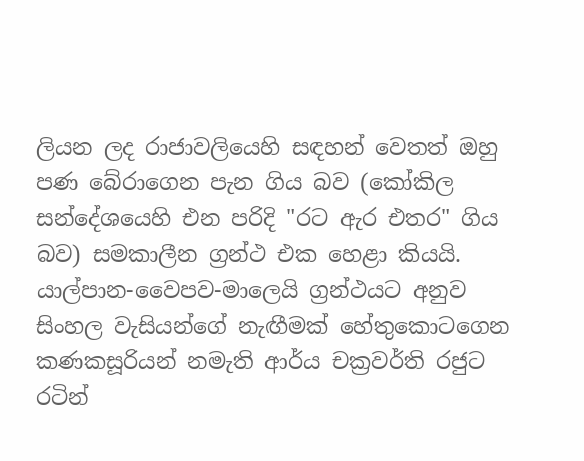ලියන ලද රාජාවලියෙහි සඳහන් වෙතත් ඔහු පණ බේරාගෙන පැන ගිය බව (කෝකිල සන්දේශයෙහි එන පරිදි "රට ඇර එතර" ගිය බව) සමකාලීන ග්‍රන්ථ එක හෙළා කියයි. යාල්පාන-වෛපව-මාලෙයි ග්‍රන්ථයට අනුව සිංහල වැසියන්ගේ නැඟීමක් හේතුකොටගෙන කණකසූරියන් නමැති ආර්ය චක්‍රවර්ති රජුට රටින්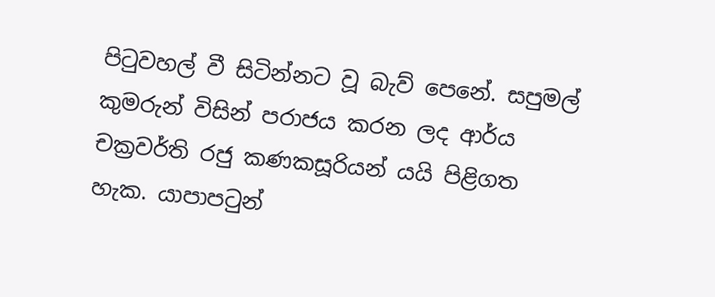පිටුවහල් වී සිටින්නට වූ බැව් පෙනේ. සපුමල් කුමරුන් විසින් පරාජය කරන ලද ආර්ය චක්‍රවර්ති රජු කණකසූරියන් යයි පිළිගත හැක. යාපාපටුන්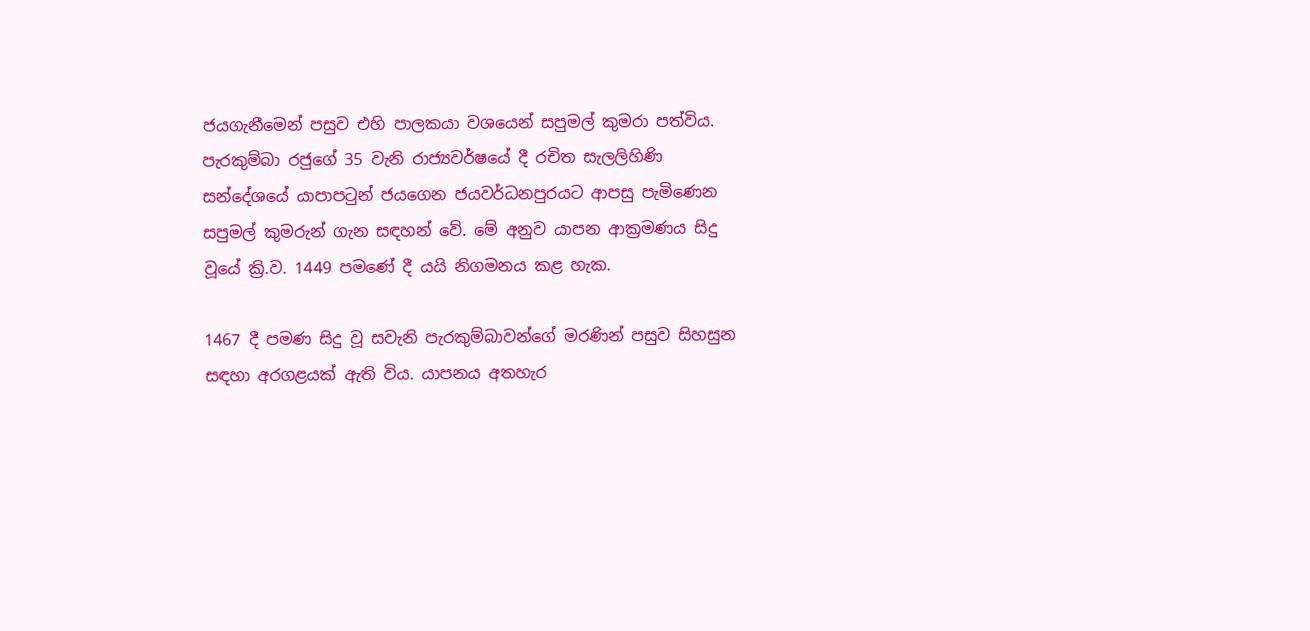ජයගැනීමෙන් පසුව එහි පාලකයා වශයෙන් සපුමල් කුමරා පත්විය. පැරකුම්බා රජුගේ 35 වැනි රාජ්‍යවර්ෂයේ දී රචිත සැලලිහිණි සන්දේශයේ යාපාපටුන් ජයගෙන ජයවර්ධනපුරයට ආපසු පැමිණෙන සපුමල් කුමරුන් ගැන සඳහන් වේ. මේ අනුව යාපන ආක්‍රමණය සිදු වූයේ ක්‍රි.ව. 1449 පමණේ දී යයි නිගමනය කළ හැක.

1467 දී පමණ සිදු වූ සවැනි පැරකුම්බාවන්ගේ මරණින් පසුව සිහසුන සඳහා අරගළයක් ඇති විය. යාපනය අතහැර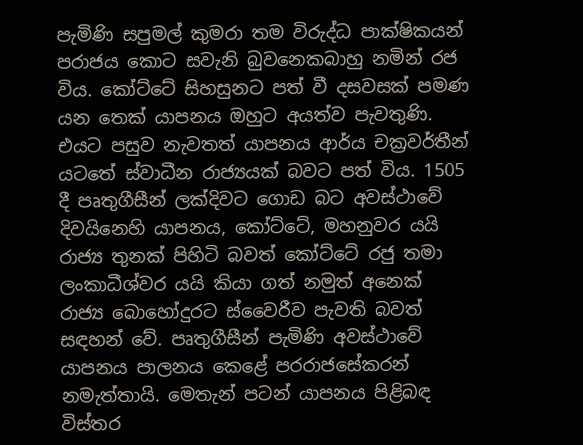පැමිණි සපුමල් කුමරා තම විරුද්ධ පාක්ෂිකයන් පරාජය කොට සවැනි බුවනෙකබාහු නමින් රජ විය. කෝට්ටේ සිහසුනට පත් වී දසවසක් පමණ යන තෙක් යාපනය ඔහුට අයත්ව පැවතුණි. එයට පසුව නැවතත් යාපනය ආර්ය චක්‍රවර්තීන් යටතේ ස්වාධීන රාජ්‍යයක් බවට පත් විය. 1505 දී පෘතුගීසීන් ලක්දිවට ගොඩ බට අවස්ථාවේ දිවයිනෙහි යාපනය, කෝට්ටේ, මහනුවර යයි රාජ්‍ය තුනක් පිහිටි බවත් කෝට්ටේ රජු තමා ලංකාධීශ්වර යයි කියා ගත් නමුත් අනෙක් රාජ්‍ය බොහෝදුරට ස්වෛරීව පැවති බවත් සඳහන් වේ. පෘතුගීසීන් පැමිණි අවස්ථාවේ යාපනය පාලනය කෙළේ පරරාජසේකරන් නමැත්තායි. මෙතැන් පටන් යාපනය පිළිබඳ විස්තර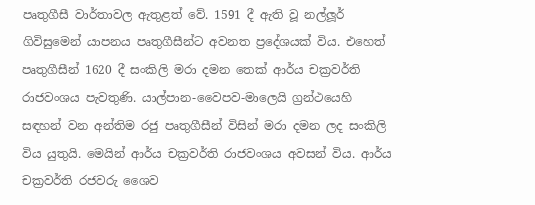පෘතුගීසී වාර්තාවල ඇතුළත් වේ. 1591 දී ඇති වූ නල්ලූර් ගිවිසුමෙන් යාපනය පෘතුගීසීන්ට අවනත ප්‍රදේශයක් විය. එහෙත් පෘතුගීසීන් 1620 දී සංකිලි මරා දමන තෙක් ආර්ය චක්‍රවර්ති රාජවංශය පැවතුණි. යාල්පාන-වෛපව-මාලෙයි ග්‍රන්ථයෙහි සඳහන් වන අන්තිම රජු පෘතුගීසීන් විසින් මරා දමන ලද සංකිලි විය යුතුයි. මෙයින් ආර්ය චක්‍රවර්ති රාජවංශය අවසන් විය. ආර්ය චක්‍රවර්ති රජවරු ශෛව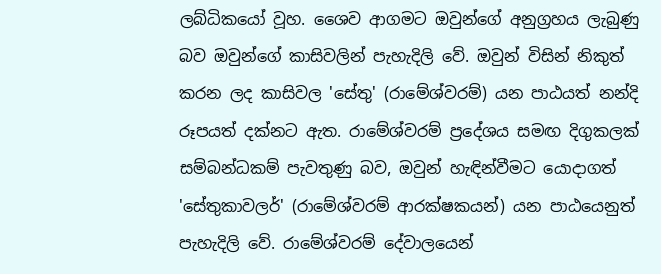ලබ්ධිකයෝ වූහ. ශෛව ආගමට ඔවුන්ගේ අනුග්‍රහය ලැබුණු බව ඔවුන්ගේ කාසිවලින් පැහැදිලි වේ. ඔවුන් විසින් නිකුත් කරන ලද කාසිවල 'සේතු' (රාමේශ්වරම්) යන පාඨයත් නන්දි රූපයත් දක්නට ඇත. රාමේශ්වරම් ප්‍රදේශය සමඟ දිගුකලක් සම්බන්ධකම් පැවතුණු බව, ඔවුන් හැඳින්වීමට යොදාගත් 'සේතුකාවලර්' (රාමේශ්වරම් ආරක්ෂකයන්) යන පාඨයෙනුත් පැහැදිලි වේ. රාමේශ්වරම් දේවාලයෙන්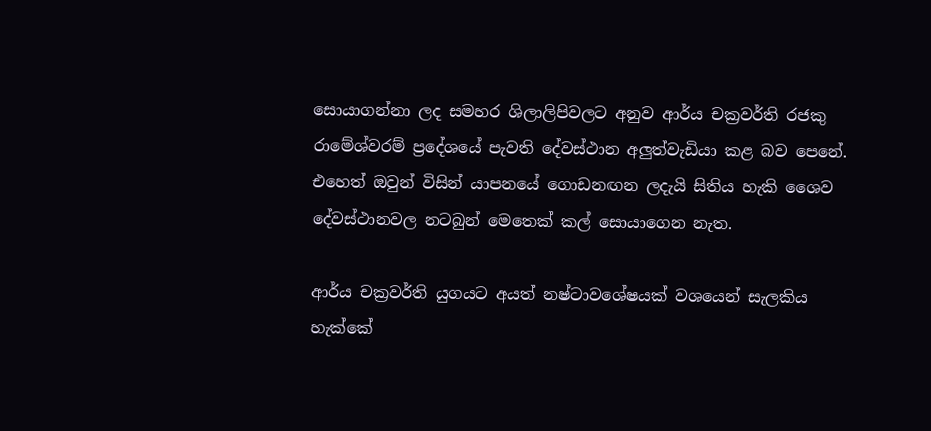සොයාගන්නා ලද සමහර ශිලාලිපිවලට අනුව ආර්ය චක්‍රවර්ති රජකු රාමේශ්වරම් ප්‍රදේශයේ පැවති දේවස්ථාන අලුත්වැඩියා කළ බව පෙනේ. එහෙත් ඔවුන් විසින් යාපනයේ ගොඩනඟන ලදැයි සිතිය හැකි ශෛව දේවස්ථානවල නටබුන් මෙතෙක් කල් සොයාගෙන නැත.

ආර්ය චක්‍රවර්ති යුගයට අයත් නෂ්ටාවශේෂයක් වශයෙන් සැලකිය හැක්කේ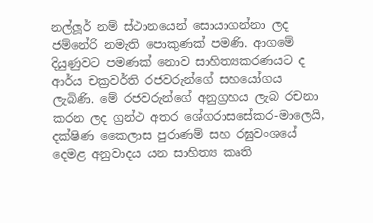නල්ලූර් නම් ස්ථානයෙන් සොයාගන්නා ලද ජම්නේරි නමැති පොකුණක් පමණි. ආගමේ දියුණුවට පමණක් නොව සාහිත්‍යකරණයට ද ආර්ය චක්‍රවර්ති රජවරුන්ගේ සහයෝගය ලැබිණි. මේ රජවරුන්ගේ අනුග්‍රහය ලැබ රචනා කරන ලද ග්‍රන්ථ අතර ශේගරාසසේකර-මාලෙයි, දක්ෂිණ කෛලාස පුරාණම් සහ රඝුවංශයේ දෙමළ අනුවාදය යන සාහිත්‍ය කෘති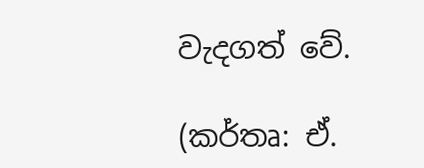වැදගත් වේ.

(කර්තෘ: ඒ.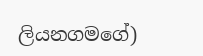ලියනගමගේ)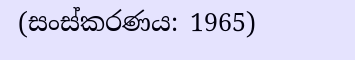(සංස්කරණය: 1965)